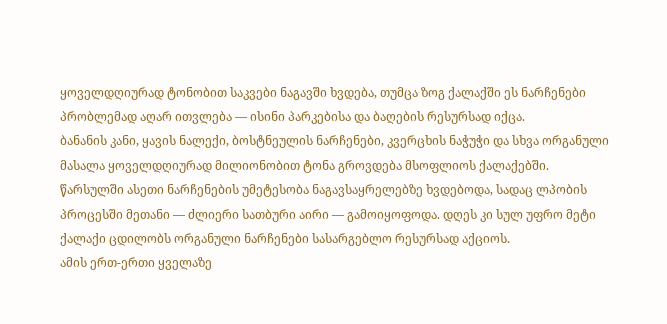ყოველდღიურად ტონობით საკვები ნაგავში ხვდება, თუმცა ზოგ ქალაქში ეს ნარჩენები პრობლემად აღარ ითვლება — ისინი პარკებისა და ბაღების რესურსად იქცა.
ბანანის კანი, ყავის ნალექი, ბოსტნეულის ნარჩენები, კვერცხის ნაჭუჭი და სხვა ორგანული მასალა ყოველდღიურად მილიონობით ტონა გროვდება მსოფლიოს ქალაქებში. წარსულში ასეთი ნარჩენების უმეტესობა ნაგავსაყრელებზე ხვდებოდა, სადაც ლპობის პროცესში მეთანი — ძლიერი სათბური აირი — გამოიყოფოდა. დღეს კი სულ უფრო მეტი ქალაქი ცდილობს ორგანული ნარჩენები სასარგებლო რესურსად აქციოს.
ამის ერთ-ერთი ყველაზე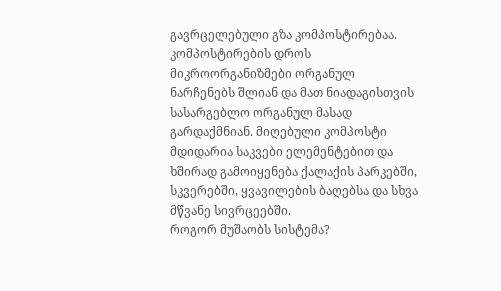გავრცელებული გზა კომპოსტირებაა. კომპოსტირების დროს მიკროორგანიზმები ორგანულ ნარჩენებს შლიან და მათ ნიადაგისთვის სასარგებლო ორგანულ მასად გარდაქმნიან. მიღებული კომპოსტი მდიდარია საკვები ელემენტებით და ხშირად გამოიყენება ქალაქის პარკებში, სკვერებში, ყვავილების ბაღებსა და სხვა მწვანე სივრცეებში.
როგორ მუშაობს სისტემა?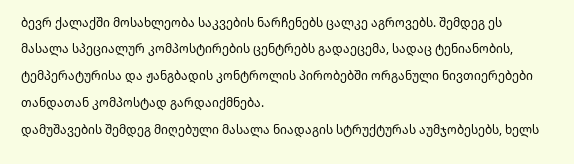ბევრ ქალაქში მოსახლეობა საკვების ნარჩენებს ცალკე აგროვებს. შემდეგ ეს მასალა სპეციალურ კომპოსტირების ცენტრებს გადაეცემა, სადაც ტენიანობის, ტემპერატურისა და ჟანგბადის კონტროლის პირობებში ორგანული ნივთიერებები თანდათან კომპოსტად გარდაიქმნება.
დამუშავების შემდეგ მიღებული მასალა ნიადაგის სტრუქტურას აუმჯობესებს, ხელს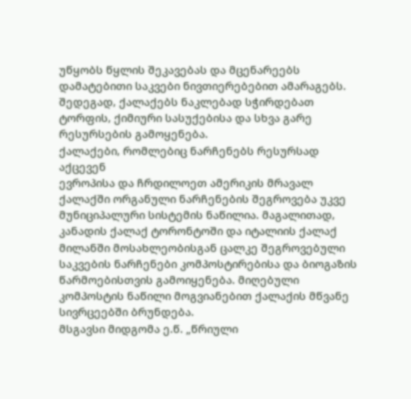უწყობს წყლის შეკავებას და მცენარეებს დამატებითი საკვები ნივთიერებებით ამარაგებს. შედეგად, ქალაქებს ნაკლებად სჭირდებათ ტორფის, ქიმიური სასუქებისა და სხვა გარე რესურსების გამოყენება.
ქალაქები, რომლებიც ნარჩენებს რესურსად აქცევენ
ევროპისა და ჩრდილოეთ ამერიკის მრავალ ქალაქში ორგანული ნარჩენების შეგროვება უკვე მუნიციპალური სისტემის ნაწილია. მაგალითად, კანადის ქალაქ ტორონტოში და იტალიის ქალაქ მილანში მოსახლეობისგან ცალკე შეგროვებული საკვების ნარჩენები კომპოსტირებისა და ბიოგაზის წარმოებისთვის გამოიყენება. მიღებული კომპოსტის ნაწილი მოგვიანებით ქალაქის მწვანე სივრცეებში ბრუნდება.
მსგავსი მიდგომა ე.წ. „წრიული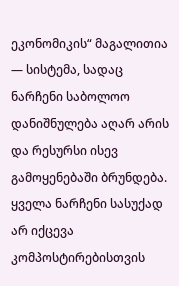ეკონომიკის“ მაგალითია — სისტემა, სადაც ნარჩენი საბოლოო დანიშნულება აღარ არის და რესურსი ისევ გამოყენებაში ბრუნდება.
ყველა ნარჩენი სასუქად არ იქცევა
კომპოსტირებისთვის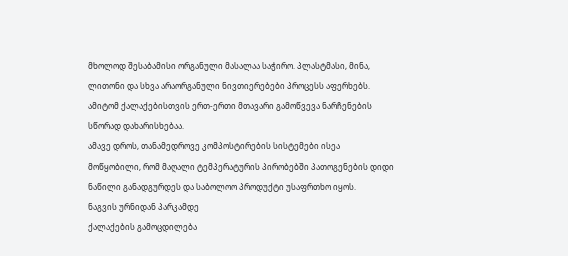მხოლოდ შესაბამისი ორგანული მასალაა საჭირო. პლასტმასი, მინა, ლითონი და სხვა არაორგანული ნივთიერებები პროცესს აფერხებს. ამიტომ ქალაქებისთვის ერთ-ერთი მთავარი გამოწვევა ნარჩენების სწორად დახარისხებაა.
ამავე დროს, თანამედროვე კომპოსტირების სისტემები ისეა მოწყობილი, რომ მაღალი ტემპერატურის პირობებში პათოგენების დიდი ნაწილი განადგურდეს და საბოლოო პროდუქტი უსაფრთხო იყოს.
ნაგვის ურნიდან პარკამდე
ქალაქების გამოცდილება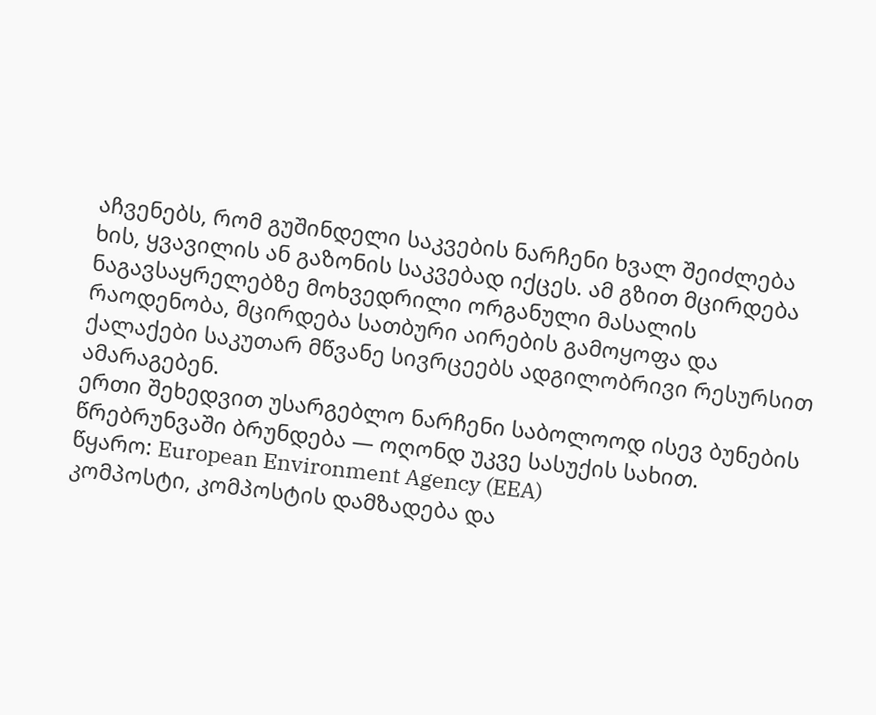აჩვენებს, რომ გუშინდელი საკვების ნარჩენი ხვალ შეიძლება ხის, ყვავილის ან გაზონის საკვებად იქცეს. ამ გზით მცირდება ნაგავსაყრელებზე მოხვედრილი ორგანული მასალის რაოდენობა, მცირდება სათბური აირების გამოყოფა და ქალაქები საკუთარ მწვანე სივრცეებს ადგილობრივი რესურსით ამარაგებენ.
ერთი შეხედვით უსარგებლო ნარჩენი საბოლოოდ ისევ ბუნების წრებრუნვაში ბრუნდება — ოღონდ უკვე სასუქის სახით.
წყარო: European Environment Agency (EEA)
კომპოსტი, კომპოსტის დამზადება და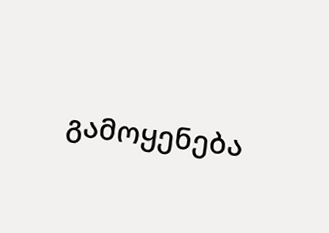გამოყენება